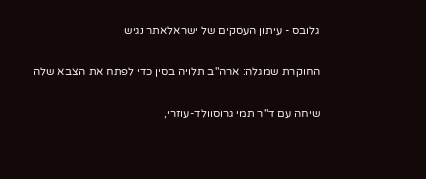גלובס - עיתון העסקים של ישראלאתר נגיש

החוקרת שמגלה: ארה"ב תלויה בסין כדי לפתח את הצבא שלה

שיחה עם ד"ר תמי גרוסוולד-עוזרי,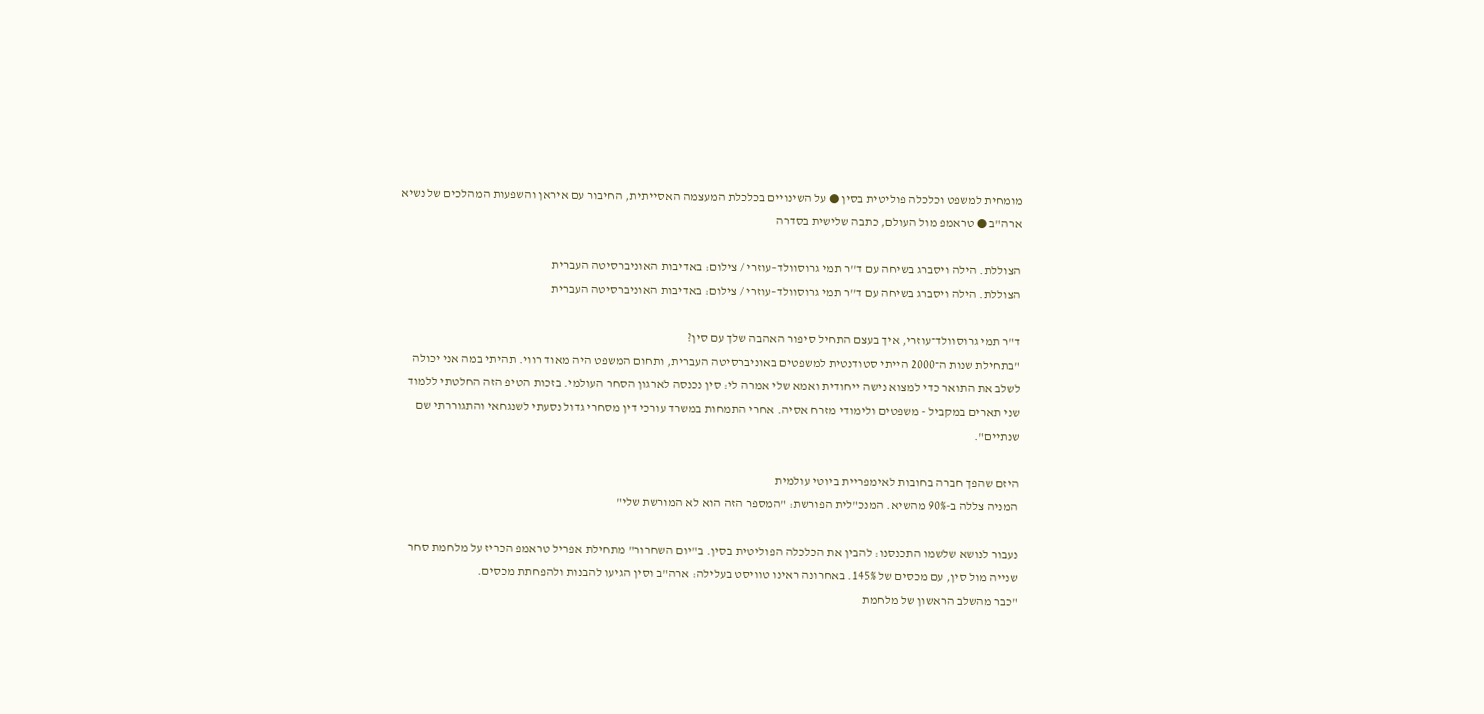מומחית למשפט וכלכלה פוליטית בסין ● על השינויים בכלכלת המעצמה האסייתית, החיבור עם איראן והשפעות המהלכים של נשיא ארה"ב ● טראמפ מול העולם, כתבה שלישית בסדרה

הצוללת. הילה ויסברג בשיחה עם ד''ר תמי גרוסוולד–עוזרי / צילום: באדיבות האוניברסיטה העברית
הצוללת. הילה ויסברג בשיחה עם ד''ר תמי גרוסוולד–עוזרי / צילום: באדיבות האוניברסיטה העברית

ד"ר תמי גרוסוולד־עוזרי, איך בעצם התחיל סיפור האהבה שלך עם סין?
"בתחילת שנות ה־2000 הייתי סטודנטית למשפטים באוניברסיטה העברית, ותחום המשפט היה מאוד רווי. תהיתי במה אני יכולה לשלב את התואר כדי למצוא נישה ייחודית ואמא שלי אמרה לי: סין נכנסה לארגון הסחר העולמי. בזכות הטיפ הזה החלטתי ללמוד שני תארים במקביל - משפטים ולימודי מזרח אסיה. אחרי התמחות במשרד עורכי דין מסחרי גדול נסעתי לשנגחאי והתגוררתי שם שנתיים".

היזם שהפך חברה בחובות לאימפריית ביוטי עולמית
המניה צללה ב-90% מהשיא. המנכ"לית הפורשת: "המספר הזה הוא לא המורשת שלי"

נעבור לנושא שלשמו התכנסנו: להבין את הכלכלה הפוליטית בסין. ב"יום השחרור" מתחילת אפריל טראמפ הכריז על מלחמת סחר שנייה מול סין, עם מכסים של 145%. באחרונה ראינו טוויסט בעלילה: ארה"ב וסין הגיעו להבנות ולהפחתת מכסים.
"כבר מהשלב הראשון של מלחמת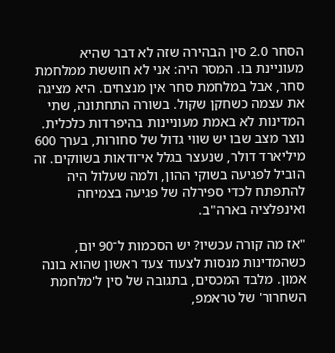הסחר 2.0 סין הבהירה שזה לא דבר שהיא מעוניינת בו. המסר היה: אני לא חוששת ממלחמת סחר, אבל במלחמת סחר אין מנצחים. היא מציגה את עצמה כשחקן שקול. בשורה התחתונה, שתי המדינות לא באמת מעוניינות בהיפרדות כלכלית. נוצר מצב שבו יש שווי גדול של סחורות, בערך 600 מיליארד דולר, שנעצר בגלל אי־ודאות בשווקים. זה הוביל לפגיעה בשוקי ההון, ולמה שעלול היה להתפתח לכדי ספירלה של פגיעה בצמיחה ואינפלציה בארה"ב.

"אז מה קורה עכשיו? יש הסכמות ל־90 יום, כשהמדינות מנסות לצעוד צעד ראשון שהוא בונה אמון. מלבד המכסים, בתגובה של סין ל'מלחמת השחרור' של טראמפ,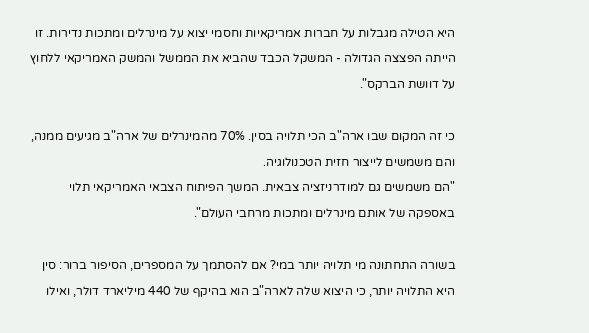היא הטילה מגבלות על חברות אמריקאיות וחסמי יצוא על מינרלים ומתכות נדירות. זו הייתה הפצצה הגדולה - המשקל הכבד שהביא את הממשל והמשק האמריקאי ללחוץ על דוושת הברקס".

כי זה המקום שבו ארה"ב הכי תלויה בסין. 70% מהמינרלים של ארה"ב מגיעים ממנה, והם משמשים לייצור חזית הטכנולוגיה.
"הם משמשים גם למודרניזציה צבאית. המשך הפיתוח הצבאי האמריקאי תלוי באספקה של אותם מינרלים ומתכות מרחבי העולם".

בשורה התחתונה מי תלויה יותר במי? אם להסתמך על המספרים, הסיפור ברור: סין היא התלויה יותר, כי היצוא שלה לארה"ב הוא בהיקף של 440 מיליארד דולר, ואילו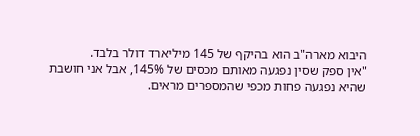היבוא מארה"ב הוא בהיקף של 145 מיליארד דולר בלבד.
"אין ספק שסין נפגעה מאותם מכסים של 145%, אבל אני חושבת שהיא נפגעה פחות מכפי שהמספרים מראים.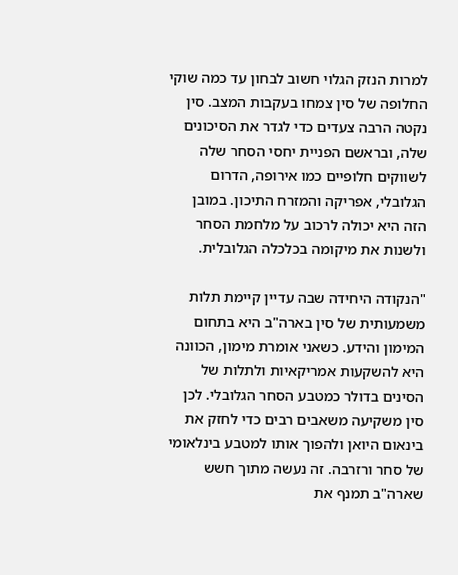למרות הנזק הגלוי חשוב לבחון עד כמה שוקי החלופה של סין צמחו בעקבות המצב. סין נקטה הרבה צעדים כדי לגדר את הסיכונים שלה, ובראשם הפניית יחסי הסחר שלה לשווקים חלופיים כמו אירופה, הדרום הגלובלי, אפריקה והמזרח התיכון. במובן הזה היא יכולה לרכוב על מלחמת הסחר ולשנות את מיקומה בכלכלה הגלובלית.

"הנקודה היחידה שבה עדיין קיימת תלות משמעותית של סין בארה"ב היא בתחום המימון והידע. כשאני אומרת מימון, הכוונה היא להשקעות אמריקאיות ולתלות של הסינים בדולר כמטבע הסחר הגלובלי. לכן סין משקיעה משאבים רבים כדי לחזק את בינאום היואן ולהפוך אותו למטבע בינלאומי של סחר ורזרבה. זה נעשה מתוך חשש שארה"ב תמנף את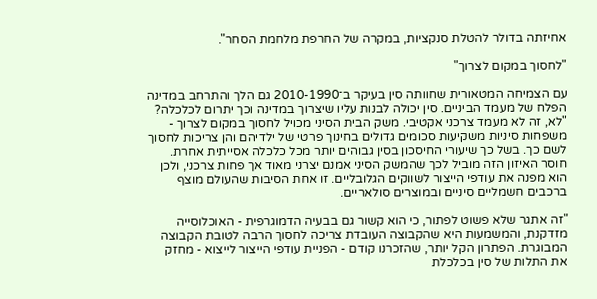אחיזתה בדולר להטלת סנקציות, במקרה של החרפת מלחמת הסחר".

"לחסוך במקום לצרוך"

עם הצמיחה המטאורית שחוותה סין בעיקר ב־2010-1990 גם הלך והתרחב במדינה הפלח של מעמד הביניים. סין יכולה לבנות עליו שיצרוך במדינה וכך יתרום לכלכלה?
"לא, זה לא מעמד צרכני אקטיבי. משק הבית הסיני מכויל לחסוך במקום לצרוך - משפחות סיניות משקיעות סכומים גדולים בחינוך פרטי של ילדיהם והן צריכות לחסוך לשם כך. בשל כך שיעורי החיסכון בסין גבוהים יותר מכל כלכלה אסייתית אחרת. חוסר האיזון הזה מוביל לכך שהמשק הסיני אמנם יצרני מאוד אך פחות צרכני, ולכן הוא מפנה את עודפי הייצור לשווקים הגלובליים. זו אחת הסיבות שהעולם מוצף ברכבים חשמליים סיניים ובמוצרים סולאריים.

"זה אתגר שלא פשוט לפתור, כי הוא קשור גם בבעיה הדמוגרפית - האוכלוסייה מזדקנת, והמשמעות היא שהקבוצה העובדת צריכה לחסוך הרבה לטובת הקבוצה המבוגרת. הפתרון הקל יותר, שהזכרנו קודם - הפניית עודפי הייצור לייצוא - מחזק את התלות של סין בכלכלת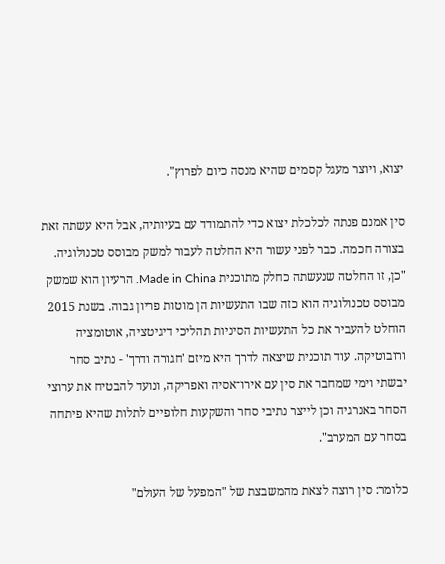יצוא, ויוצר מעגל קסמים שהיא מנסה כיום לפרוץ".

סין אמנם פנתה לכלכלת יצוא כדי להתמודד עם בעיותיה, אבל היא עשתה זאת בצורה חכמה. כבר לפני עשור היא החלטה לעבור למשק מבוסס טכנולוגיה.
"כן, זו החלטה שנעשתה כחלק מתוכנית Made in China. הרעיון הוא שמשק מבוסס טכנולוגיה הוא כזה שבו התעשיות הן מוטות פריון גבוה. בשנת 2015 הוחלט להעביר את כל התעשיות הסיניות תהליכי דיגיטציה, אוטומציה ורובוטיקה. עוד תוכנית שיצאה לדרך היא מיזם 'חגורה ודרך' - נתיב סחר יבשתי וימי שמחבר את סין עם אירו־אסיה ואפריקה, ונועד להבטיח את ערוצי הסחר באנרגיה וכן לייצר נתיבי סחר והשקעות חלופיים לתלות שהיא פיתחה בסחר עם המערב".

כלומר: סין רוצה לצאת מהמשבצת של "המפעל של העולם"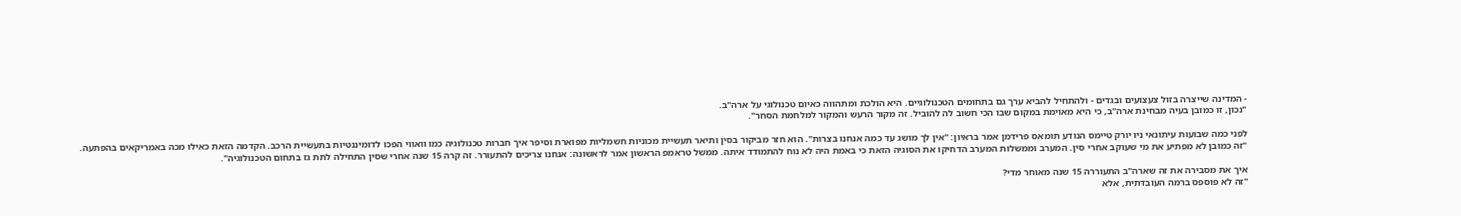- המדינה שייצרה בזול צעצועים ובגדים - ולהתחיל להביא ערך גם בתחומים הטכנולוגיים. היא הולכת ומתהווה כאיום טכנולוגי על ארה"ב.
"נכון, זו כמובן בעיה מבחינת ארה"ב, כי היא מאוימת במקום שבו הכי חשוב לה להוביל. זה מקור הרעש והמקור למלחמת הסחר".

לפני כמה שבועות עיתונאי ניו יורק טיימס הנודע תומאס פרידמן אמר בראיון: "אין לך מושג עד כמה אנחנו בצרות". הוא חזר מביקור בסין ותיאר תעשיית מכוניות חשמליות מפוארת וסיפר איך חברות טכנולוגיה כמו וואווי הפכו לדומיננטיות בתעשיית הרכב. הקדמה הזאת כאילו מכה באמריקאים בהפתעה.
"זה כמובן לא מפתיע את מי שעוקב אחרי סין. המערב וממשלות המערב הדחיקו את הסוגיה הזאת כי באמת היה לא נוח להתמודד איתה. ממשל טראמפ הראשון אמר לראשונה: אנחנו צריכים להתעורר. זה קרה 15 שנה אחרי שסין התחילה לתת גז בתחום הטכנולוגיה".

איך את מסבירה את זה שארה"ב התעוררה 15 שנה מאוחר מדי?
"זה לא פוספס ברמה העובדתית, אלא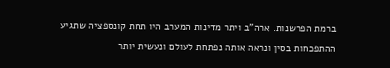ברמת הפרשנות. ארה"ב ויתר מדינות המערב היו תחת קונספציה שתגיע ההתפכחות בסין ונראה אותה נפתחת לעולם ונעשית יותר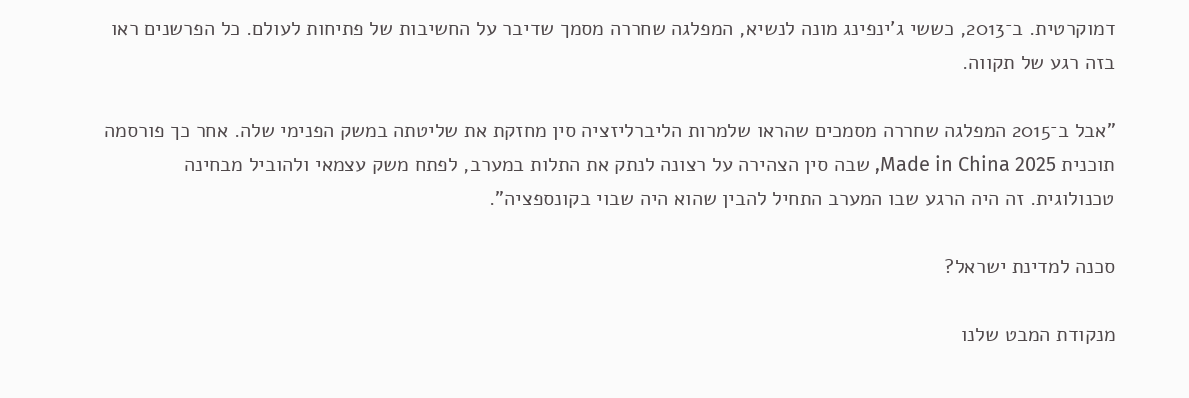דמוקרטית. ב־2013, כששי ג'ינפינג מונה לנשיא, המפלגה שחררה מסמך שדיבר על החשיבות של פתיחות לעולם. כל הפרשנים ראו בזה רגע של תקווה.

"אבל ב־2015 המפלגה שחררה מסמכים שהראו שלמרות הליברליזציה סין מחזקת את שליטתה במשק הפנימי שלה. אחר כך פורסמה תוכנית Made in China 2025, שבה סין הצהירה על רצונה לנתק את התלות במערב, לפתח משק עצמאי ולהוביל מבחינה טכנולוגית. זה היה הרגע שבו המערב התחיל להבין שהוא היה שבוי בקונספציה".

סכנה למדינת ישראל?

מנקודת המבט שלנו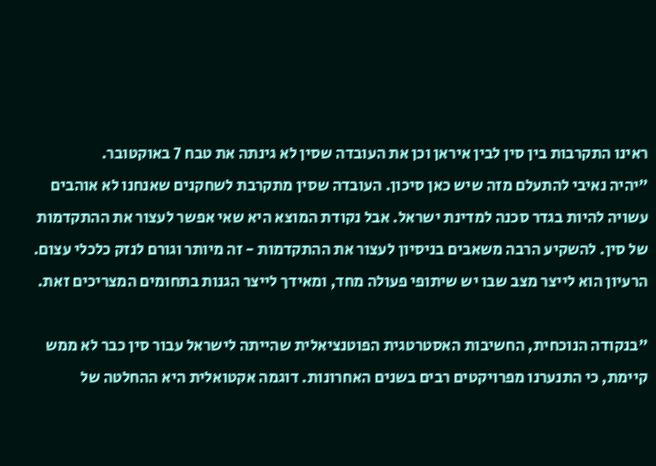ראינו התקרבות בין סין לבין איראן וכן את העובדה שסין לא גינתה את טבח 7 באוקטובר.
"יהיה נאיבי להתעלם מזה שיש כאן סיכון. העובדה שסין מתקרבת לשחקנים שאנחנו לא אוהבים עשויה להיות בגדר סכנה למדינת ישראל. אבל נקודת המוצא היא שאי אפשר לעצור את ההתקדמות של סין. להשקיע הרבה משאבים בניסיון לעצור את ההתקדמות - זה מיותר וגורם לנזק כלכלי עצום. הרעיון הוא לייצר מצב שבו יש שיתופי פעולה מחד, ומאידך לייצר הגנות בתחומים המצריכים זאת.

"בנקודה הנוכחית, החשיבות האסטרטגית הפוטנציאלית שהייתה לישראל עבור סין כבר לא ממש קיימת, כי התנערנו מפרויקטים רבים בשנים האחרונות. דוגמה אקטואלית היא ההחלטה של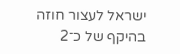ישראל לעצור חוזה בהיקף של כ־2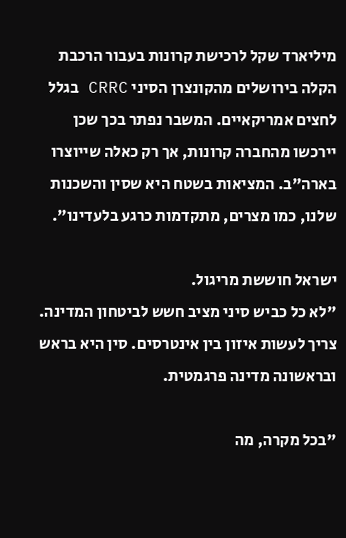מיליארד שקל לרכישת קרונות בעבור הרכבת הקלה בירושלים מהקונצרן הסיני CRRC בגלל לחצים אמריקאיים. המשבר נפתר בכך שכן יירכשו מהחברה קרונות, אך רק כאלה שייוצרו בארה"ב. המציאות בשטח היא שסין והשכנות שלנו, כמו מצרים, מתקדמות כרגע בלעדינו".

ישראל חוששת מריגול.
"לא כל כביש סיני מציב חשש לביטחון המדינה. צריך לעשות איזון בין אינטרסים. סין היא בראש ובראשונה מדינה פרגמטית.

"בכל מקרה, מה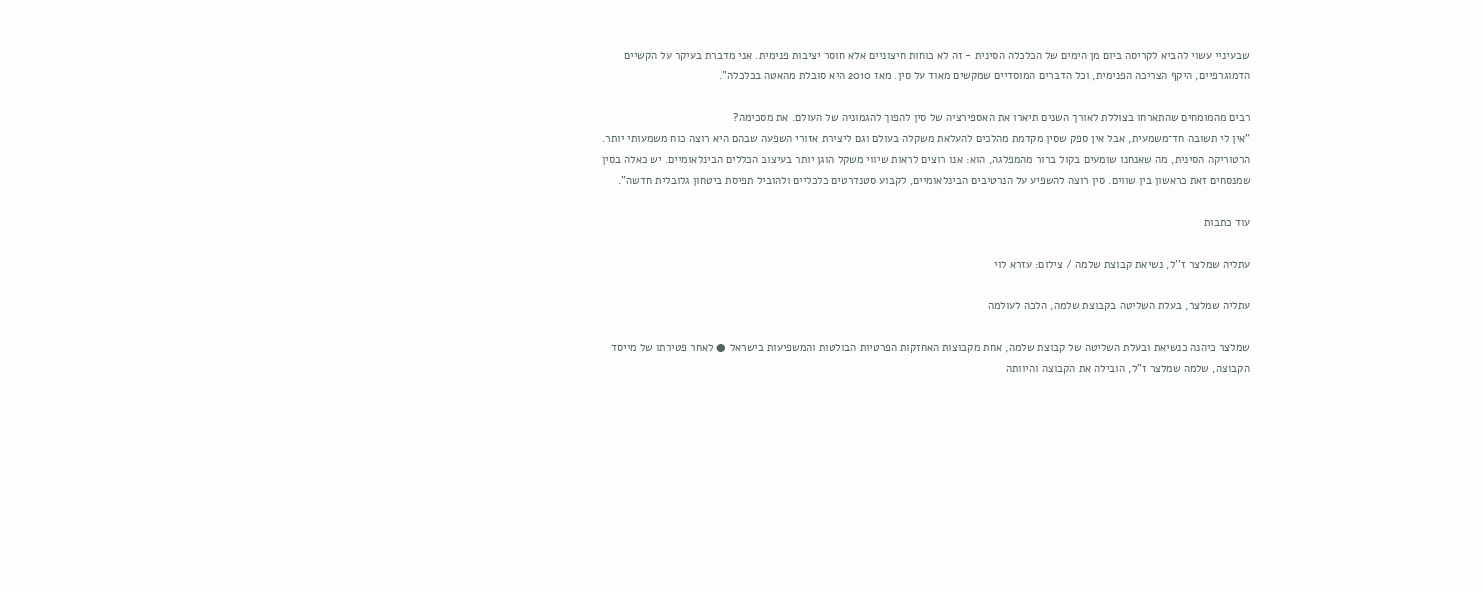שבעיניי עשוי להביא לקריסה ביום מן הימים של הכלכלה הסינית - זה לא כוחות חיצוניים אלא חוסר יציבות פנימית. אני מדברת בעיקר על הקשיים הדמוגרפיים, היקף הצריכה הפנימית, וכל הדברים המוסדיים שמקשים מאוד על סין. מאז 2010 היא סובלת מהאטה בכלכלה".

רבים מהמומחים שהתארחו בצוללת לאורך השנים תיארו את האספירציה של סין להפוך להגמוניה של העולם. את מסכימה?
"אין לי תשובה חד־משמעית, אבל אין ספק שסין מקדמת מהלכים להעלאת משקלה בעולם וגם ליצירת אזורי השפעה שבהם היא רוצה כוח משמעותי יותר. הרטוריקה הסינית, מה שאנחנו שומעים בקול ברור מהמפלגה, הוא: אנו רוצים לראות שיווי משקל הוגן יותר בעיצוב הכללים הבינלאומיים. יש כאלה בסין שמנסחים זאת כראשון בין שווים. סין רוצה להשפיע על הנרטיבים הבינלאומיים, לקבוע סטנדרטים כלכליים ולהוביל תפיסת ביטחון גלובלית חדשה".

עוד כתבות

עתליה שמלצר ז''ל, נשיאת קבוצת שלמה / צילום: עזרא לוי

עתליה שמלצר, בעלת השליטה בקבוצת שלמה, הלכה לעולמה

שמלצר כיהנה כנשיאת ובעלת השליטה של קבוצת שלמה, אחת מקבוצות האחזקות הפרטיות הבולטות והמשפיעות בישראל ● לאחר פטירתו של מייסד הקבוצה, שלמה שמלצר ז"ל, הובילה את הקבוצה והיוותה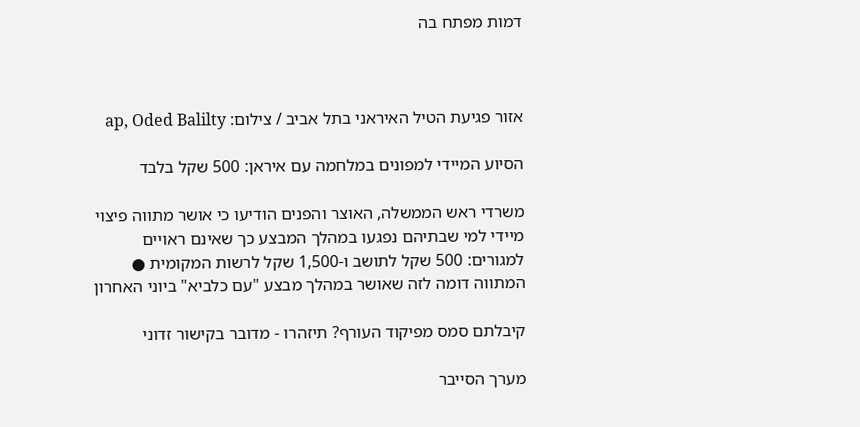דמות מפתח בה



אזור פגיעת הטיל האיראני בתל אביב / צילום: ap, Oded Balilty

הסיוע המיידי למפונים במלחמה עם איראן: 500 שקל בלבד

משרדי ראש הממשלה, האוצר והפנים הודיעו כי אושר מתווה פיצוי מיידי למי שבתיהם נפגעו במהלך המבצע כך שאינם ראויים למגורים: 500 שקל לתושב ו-1,500 שקל לרשות המקומית ● המתווה דומה לזה שאושר במהלך מבצע "עם כלביא" ביוני האחרון

קיבלתם סמס מפיקוד העורף? תיזהרו - מדובר בקישור זדוני

מערך הסייבר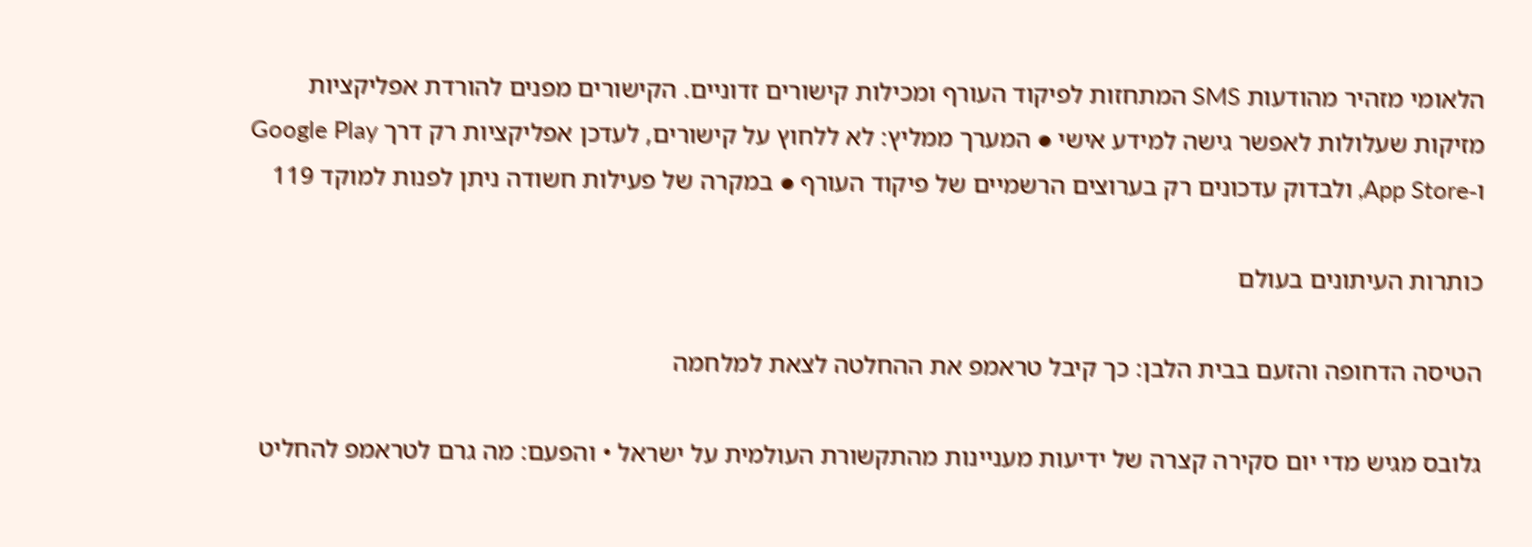הלאומי מזהיר מהודעות SMS המתחזות לפיקוד העורף ומכילות קישורים זדוניים. הקישורים מפנים להורדת אפליקציות מזיקות שעלולות לאפשר גישה למידע אישי ● המערך ממליץ: לא ללחוץ על קישורים, לעדכן אפליקציות רק דרך Google Play ו-App Store, ולבדוק עדכונים רק בערוצים הרשמיים של פיקוד העורף ● במקרה של פעילות חשודה ניתן לפנות למוקד 119

כותרות העיתונים בעולם

הטיסה הדחופה והזעם בבית הלבן: כך קיבל טראמפ את ההחלטה לצאת למלחמה

גלובס מגיש מדי יום סקירה קצרה של ידיעות מעניינות מהתקשורת העולמית על ישראל • והפעם: מה גרם לטראמפ להחליט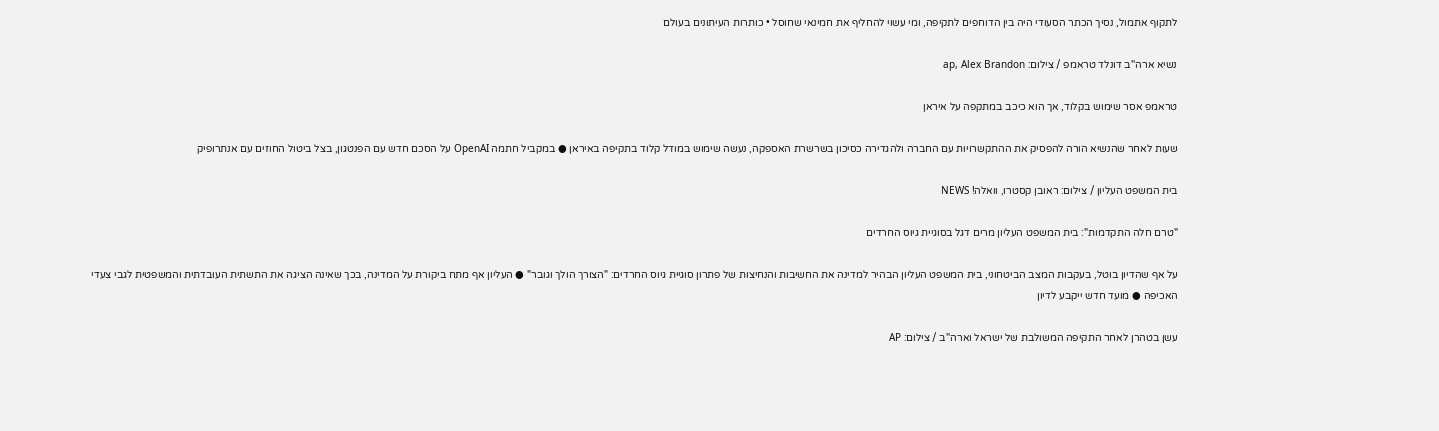לתקוף אתמול, נסיך הכתר הסעודי היה בין הדוחפים לתקיפה, ומי עשוי להחליף את חמינאי שחוסל • כותרות העיתונים בעולם

נשיא ארה''ב דונלד טראמפ / צילום: ap, Alex Brandon

טראמפ אסר שימוש בקלוד, אך הוא כיכב במתקפה על איראן

שעות לאחר שהנשיא הורה להפסיק את ההתקשרויות עם החברה ולהגדירה כסיכון בשרשרת האספקה, נעשה שימוש במודל קלוד בתקיפה באיראן ● במקביל חתמה OpenAI על הסכם חדש עם הפנטגון, בצל ביטול החוזים עם אנתרופיק

בית המשפט העליון / צילום: ראובן קסטרו, וואלה! NEWS

"טרם חלה התקדמות": בית המשפט העליון מרים דגל בסוגיית גיוס החרדים

על אף שהדיון בוטל, בעקבות המצב הביטחוני, בית המשפט העליון הבהיר למדינה את החשיבות והנחיצות של פתרון סוגיית גיוס החרדים: "הצורך הולך וגובר" ● העליון אף מתח ביקורת על המדינה, בכך שאינה הציגה את התשתית העובדתית והמשפטית לגבי צעדי האכיפה ● מועד חדש ייקבע לדיון

עשן בטהרן לאחר התקיפה המשולבת של ישראל וארה''ב / צילום: AP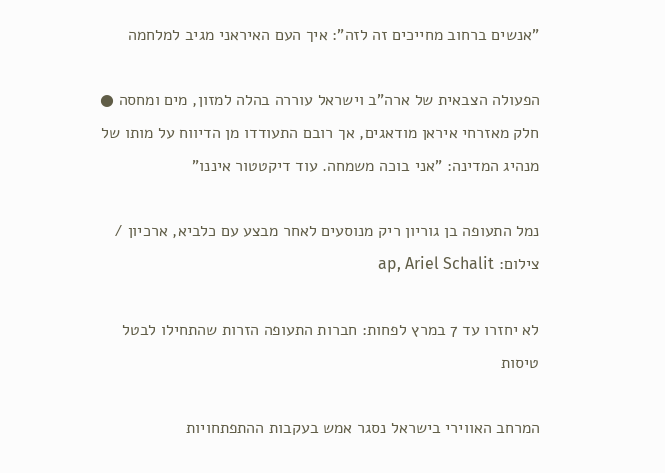"אנשים ברחוב מחייכים זה לזה": איך העם האיראני מגיב למלחמה

הפעולה הצבאית של ארה"ב וישראל עוררה בהלה למזון, מים ומחסה ● חלק מאזרחי איראן מודאגים, אך רובם התעודדו מן הדיווח על מותו של מנהיג המדינה: "אני בוכה משמחה. עוד דיקטטור איננו"

נמל התעופה בן גוריון ריק מנוסעים לאחר מבצע עם כלביא, ארכיון / צילום: ap, Ariel Schalit

לא יחזרו עד 7 במרץ לפחות: חברות התעופה הזרות שהתחילו לבטל טיסות

המרחב האווירי בישראל נסגר אמש בעקבות ההתפתחויות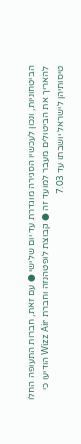הביטחוניות, ונכון לעכשיו הסגירה מוגדרת עד יום שלישי ● עם זאת, חברות התעופה החלו להאריך את הביטולים מעבר למועד זה ● קבוצת לופטהנזה וחברת Wizz Air הודיעו כי טיסותיהן לישראל יושבתו עד 7.03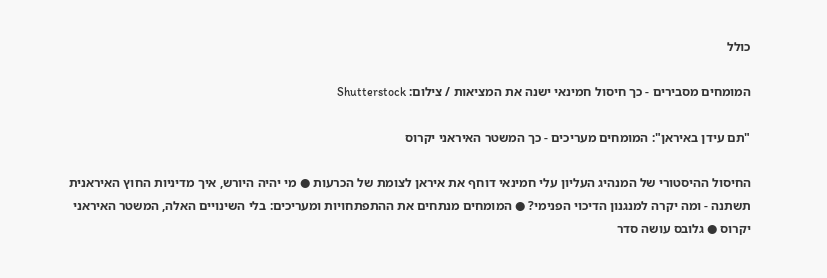כולל

המומחים מסבירים - כך חיסול חמינאי ישנה את המציאות / צילום: Shutterstock

"תם עידן באיראן": המומחים מעריכים - כך המשטר האיראני יקרוס

החיסול ההיסטורי של המנהיג העליון עלי חמינאי דוחף את איראן לצומת של הכרעות ● מי יהיה היורש, איך מדיניות החוץ האיראנית תשתנה - ומה יקרה למנגנון הדיכוי הפנימי? ● המומחים מנתחים את ההתפתחויות ומעריכים: בלי השינויים האלה, המשטר האיראני יקרוס ● גלובס עושה סדר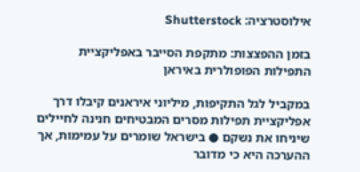אילוסטרציה: Shutterstock

בזמן ההפצצות: מתקפת הסייבר באפליקציית התפילות הפופולרית באיראן

במקביל לגל התקיפות, מיליוני איראנים קיבלו דרך אפליקציית תפילות מסרים המבטיחים חנינה לחיילים שיניחו את נשקם ● בישראל שומרים על עמימות, אך ההערכה היא כי מדובר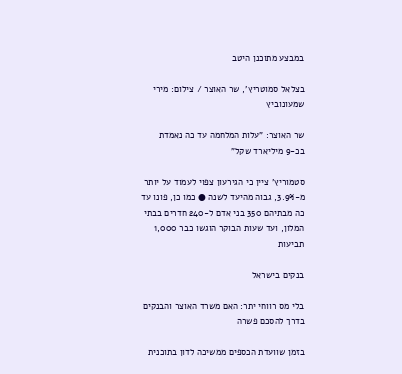במבצע מתוכנן היטב

בצלאל סמוטריץ', שר האוצר / צילום: מירי שמעונוביץ

שר האוצר: "עלות המלחמה עד כה נאמדת בכ-9 מיליארד שקל"

סטמוריץ' ציין כי הגירעון צפוי לעמוד על יותר מ-3.9%, גבוה מהיעד לשנה ● כמו כן, פונו עד כה מבתיהם 350 בני אדם ל-240 חדרים בבתי המלון, ועד שעות הבוקר הוגשו כבר 1,000 תביעות

בנקים בישראל

בלי מס רווחי יתר: האם משרד האוצר והבנקים בדרך להסכם פשרה

בזמן שוועדת הכספים ממשיכה לדון בתוכנית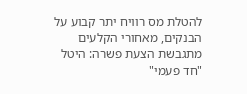להטלת מס רוויח יתר קבוע על הבנקים, מאחורי הקלעים מתגבשת הצעת פשרה: היטל "חד פעמי"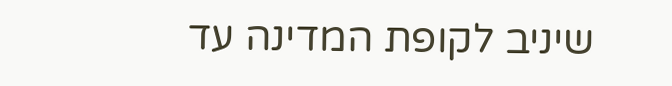שיניב לקופת המדינה עד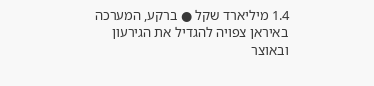1.4 מיליארד שקל ● ברקע, המערכה באיראן צפויה להגדיל את הגירעון ובאוצר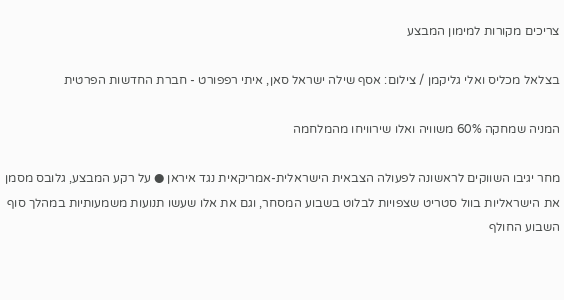צריכים מקורות למימון המבצע

בצלאל מכליס ואלי גליקמן / צילום: אסף שילה ישראל סאן, איתי רפפורט - חברת החדשות הפרטית

המניה שמחקה 60% משוויה ואלו שירוויחו מהמלחמה

מחר יגיבו השווקים לראשונה לפעולה הצבאית הישראלית-אמריקאית נגד איראן ● על רקע המבצע, גלובס מסמן את הישראליות בוול סטריט שצפויות לבלוט בשבוע המסחר, וגם את אלו שעשו תנועות משמעותיות במהלך סוף השבוע החולף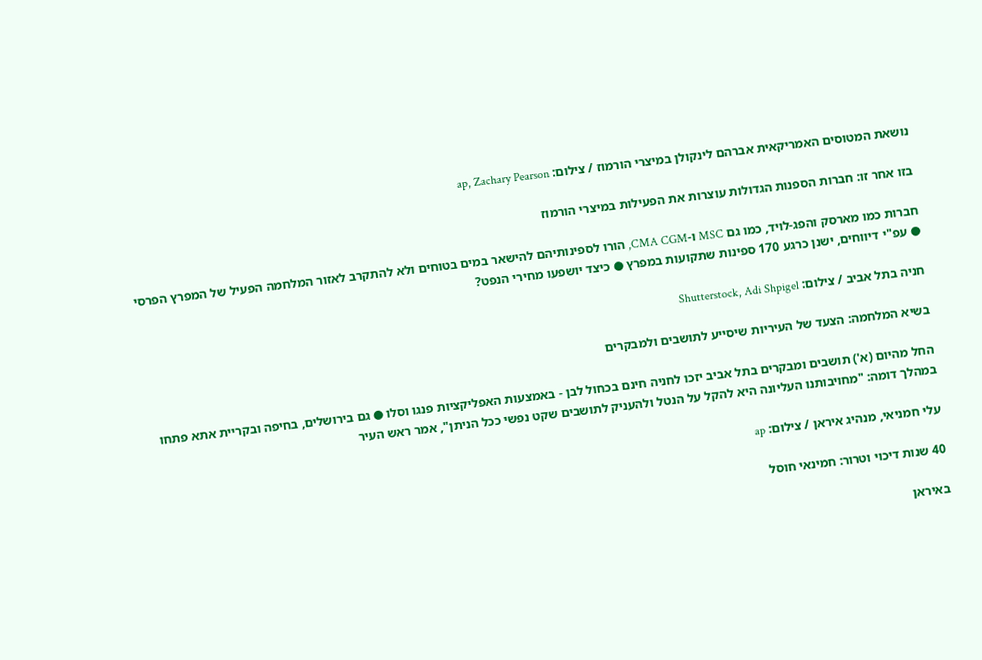נושאת המטוסים האמריקאית אברהם לינקולן במיצרי הורמוז / צילום: ap, Zachary Pearson

בזו אחר זו: חברות הספנות הגדולות עוצרות את הפעילות במיצרי הורמוז

חברות כמו מארסק והפג-לויד, כמו גם MSC ו-CMA CGM, הורו לספינותיהם להישאר במים בטוחים ולא להתקרב לאזור המלחמה הפעיל של המפרץ הפרסי ● עפ"י דיווחים, ישנן כרגע 170 ספינות שתקועות במפרץ ● כיצד יושפעו מחירי הנפט?

חניה בתל אביב / צילום: Shutterstock, Adi Shpigel

בשיא המלחמה: הצעד של העיריות שיסייע לתושבים ולמבקרים

החל מהיום (א') תושבים ומבקרים בתל אביב יזכו לחניה חינם בכחול לבן - באמצעות האפליקציות פנגו וסלו ● גם בירושלים, בחיפה ובקריית אתא פתחו במהלך דומה: "מחויבותנו העליונה היא להקל על הנטל ולהעניק לתושבים שקט נפשי ככל הניתן", אמר ראש העיר

עלי חמניאי, מנהיג איראן / צילום: ap

40 שנות דיכוי וטרור: חמינאי חוסל

באיראן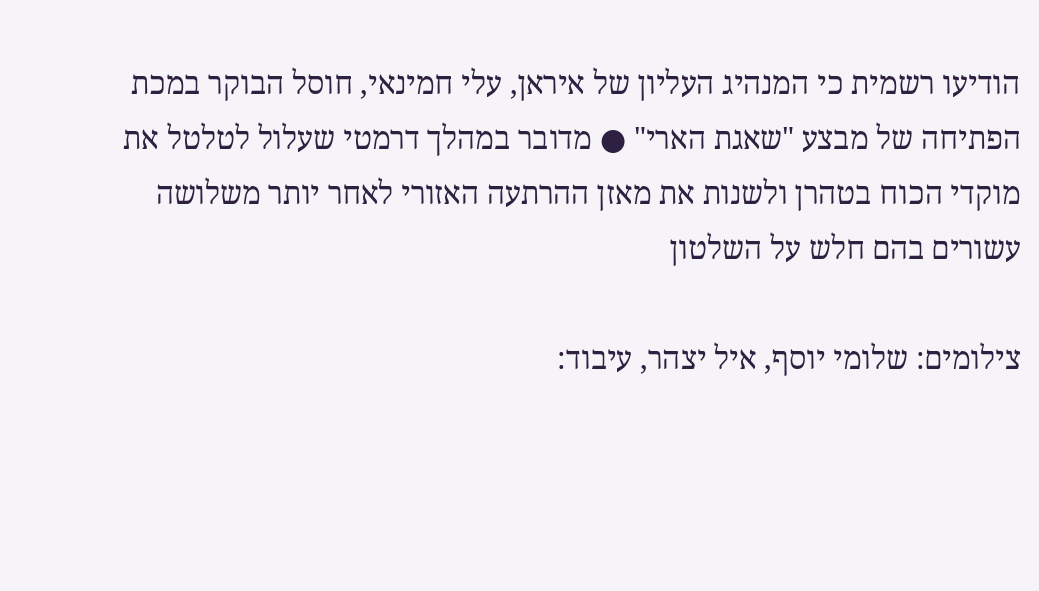הודיעו רשמית כי המנהיג העליון של איראן, עלי חמינאי, חוסל הבוקר במכת הפתיחה של מבצע "שאגת הארי" ● מדובר במהלך דרמטי שעלול לטלטל את מוקדי הכוח בטהרן ולשנות את מאזן ההרתעה האזורי לאחר יותר משלושה עשורים בהם חלש על השלטון

צילומים: שלומי יוסף, איל יצהר, עיבוד: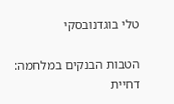טלי בוגדנובסקי

הטבות הבנקים במלחמה: דחיית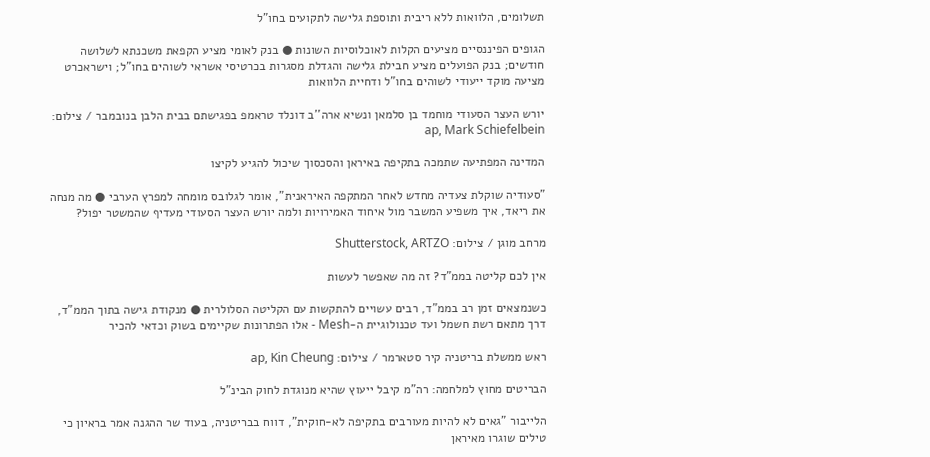תשלומים, הלוואות ללא ריבית ותוספת גלישה לתקועים בחו"ל

הגופים הפיננסיים מציעים הקלות לאוכלוסיות השונות ● בנק לאומי מציע הקפאת משכנתא לשלושה חודשים; בנק הפועלים מציע חבילת גלישה והגדלת מסגרות בכרטיסי אשראי לשוהים בחו"ל; וישראכרט מציעה מוקד ייעודי לשוהים בחו"ל ודחיית הלוואות

יורש העצר הסעודי מוחמד בן סלמאן ונשיא ארה''ב דונלד טראמפ בפגישתם בבית הלבן בנובמבר / צילום: ap, Mark Schiefelbein

המדינה המפתיעה שתמכה בתקיפה באיראן והסכסוך שיכול להגיע לקיצו

"סעודיה שוקלת צעדיה מחדש לאחר המתקפה האיראנית", אומר לגלובס מומחה למפרץ הערבי ● מה מנחה את ריאד, איך משפיע המשבר מול איחוד האמירויות ולמה יורש העצר הסעודי מעדיף שהמשטר יפול?

מרחב מוגן / צילום: Shutterstock, ARTZO

אין לכם קליטה בממ"ד? זה מה שאפשר לעשות

כשנמצאים זמן רב בממ"ד, רבים עשויים להתקשות עם הקליטה הסלולרית ● מנקודת גישה בתוך הממ"ד, דרך מתאם רשת חשמל ועד טכנולוגיית ה-Mesh - אלו הפתרונות שקיימים בשוק וכדאי להכיר

ראש ממשלת בריטניה קיר סטארמר / צילום: ap, Kin Cheung

הבריטים מחוץ למלחמה: רה"מ קיבל ייעוץ שהיא מנוגדת לחוק הבינ"ל

הלייבור "גאים לא להיות מעורבים בתקיפה לא-חוקית", דווח בבריטניה, בעוד שר ההגנה אמר בראיון כי טילים שוגרו מאיראן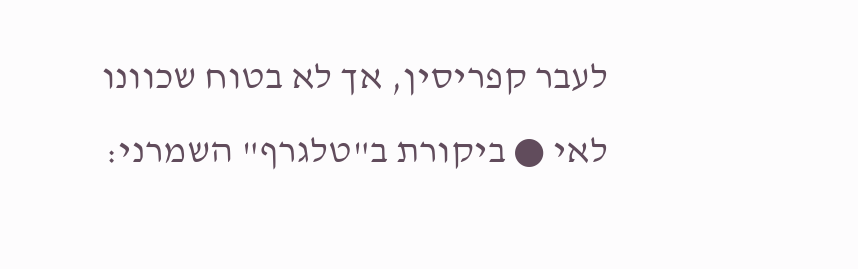לעבר קפריסין, אך לא בטוח שכוונו לאי ● ביקורת ב"טלגרף" השמרני: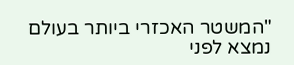"המשטר האכזרי ביותר בעולם נמצא לפני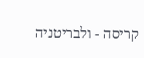קריסה - ולבריטניה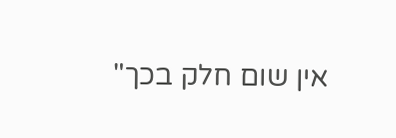אין שום חלק בכך"